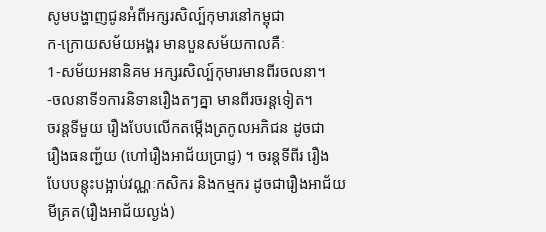សូមបង្ហាញជូនអំពីអក្សរសិល្ប៍កុមារនៅកម្ពុជា
ក-ក្រោយសម័យអង្គរ មានបួនសម័យកាលគឺៈ
1-សម័យអនានិគម អក្សរសិល្ប៍កុមារមានពីរចលនា។
-ចលនាទី១ការនិទានរឿងតៗគ្នា មានពីរចរន្តទៀត។
ចរន្តទីមួយ រឿងបែបលើកតម្កើងត្រកូលអភិជន ដូចជា
រឿងធនញ្ជ័យ (ហៅរឿងអាជ័យប្រាជ្ញ) ។ ចរន្តទីពីរ រឿង
បែបបន្តុះបង្អាប់វណ្ណៈកសិករ និងកម្មករ ដូចជារឿងអាជ័យ
មីគ្រត(រឿងអាជ័យល្ងង់)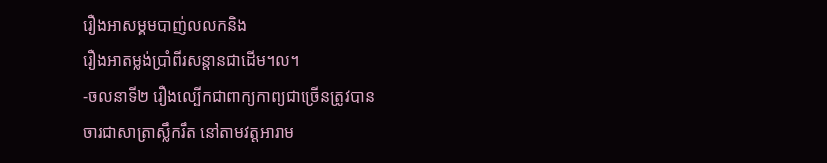រឿងអាសម្គមបាញ់លលកនិង
រឿងអាតម្លង់ប្រាំពីរសន្តានជាដើម។ល។
-ចលនាទី២ រឿងល្បើកជាពាក្យកាព្យជាច្រើនត្រូវបាន
ចារជាសាត្រាស្លឹករឹត នៅតាមវត្តអារាម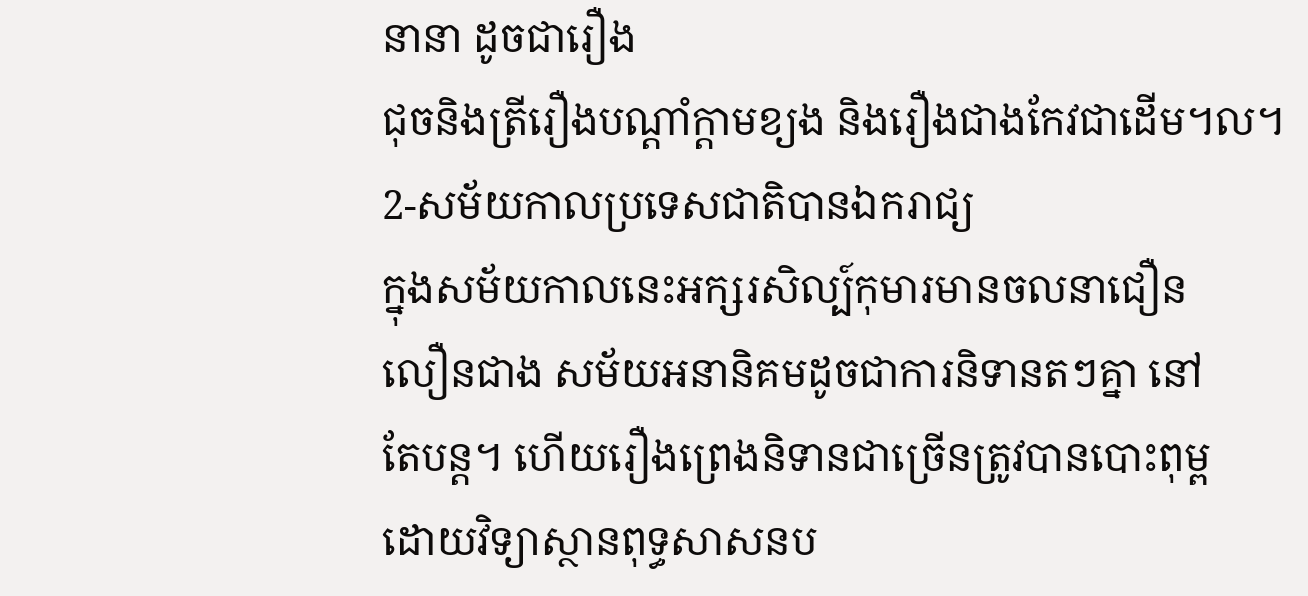នានា ដូចជារឿង
ជុចនិងត្រីរឿងបណ្តាំក្តាមខ្យង និងរឿងជាងកែវជាដើម។ល។
2-សម័យកាលប្រទេសជាតិបានឯករាជ្យ
ក្នុងសម័យកាលនេះអក្សរសិល្ប៍កុមារមានចលនាជឿន
លឿនជាង សម័យអនានិគមដូចជាការនិទានតៗគ្នា នៅ
តែបន្ត។ ហើយរឿងព្រេងនិទានជាច្រើនត្រូវបានបោះពុម្ព
ដោយវិទ្យាស្ថានពុទ្ធសាសនប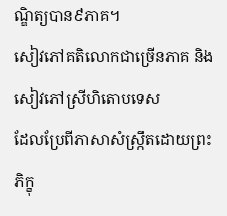ណ្ឌិត្យបាន៩ភាគ។
សៀវភៅគតិលោកជាច្រើនភាគ និងសៀវភៅស្រីហិតោបទេស
ដែលប្រែពីភាសាសំស្ក្រឹតដោយព្រះភិក្ខុ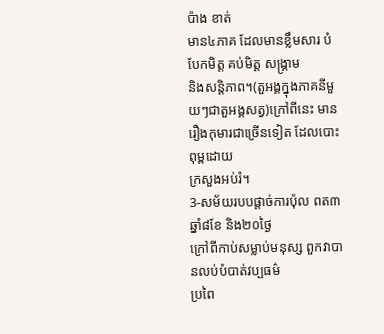ប៉ាង ខាត់
មាន៤ភាគ ដែលមានខ្លឹមសារ បំបែកមិត្ត គប់មិត្ត សង្គ្រាម
និងសន្តិភាព។(តួអង្គក្នុងភាគនីមួយៗជាតួអង្គសត្វ)ក្រៅពីនេះ មានរឿងកុមារជាច្រើនទៀត ដែលបោះពុម្ពដោយ
ក្រសួងអប់រំ។
3-សម័យរបបផ្តាច់ការប៉ុល ពត៣ឆ្នាំ៨ខែ និង២០ថ្ងៃ
ក្រៅពីកាប់សម្លាប់មនុស្ស ពួកវាបានលប់បំបាត់វប្បធម៌
ប្រពៃ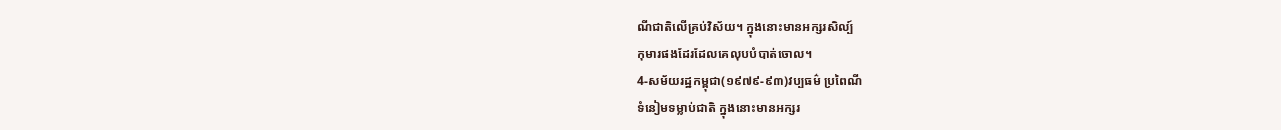ណីជាតិលើគ្រប់វិស័យ។ ក្នុងនោះមានអក្សរសិល្ប៍
កុមារផងដែរដែលគេលុបបំបាត់ចោល។
4-សម័យរដ្ឋកម្ពុជា(១៩៧៩-៩៣)វប្បធម៌ ប្រពៃណី
ទំនៀមទម្លាប់ជាតិ ក្នុងនោះមានអក្សរ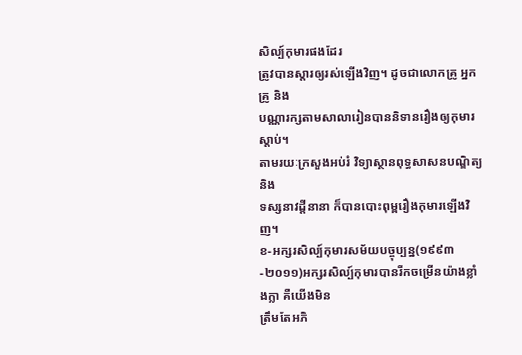សិល្ប៍កុមារផងដែរ
ត្រូវបានស្តារឲ្យរស់ឡើងវិញ។ ដូចជាលោកគ្រូ អ្នកគ្រូ និង
បណ្ណារក្សតាមសាលារៀនបាននិទានរឿងឲ្យកុមារស្តាប់។
តាមរយៈក្រសួងអប់រំ វិទ្យាស្ថានពុទ្ធសាសនបណ្ឌិត្យ និង
ទស្សនាវដ្តីនានា ក៏បានបោះពុម្ពរឿងកុមារឡើងវិញ។
ខ-អក្សរសិល្ប៍កុមារសម័យបច្ចុប្បន្ន(១៩៩៣-២០១១)អក្សរសិល្ប៍កុមារបានរីកចម្រើនយ៉ាងខ្លាំងក្លា គឺយើងមិន
ត្រឹមតែអភិ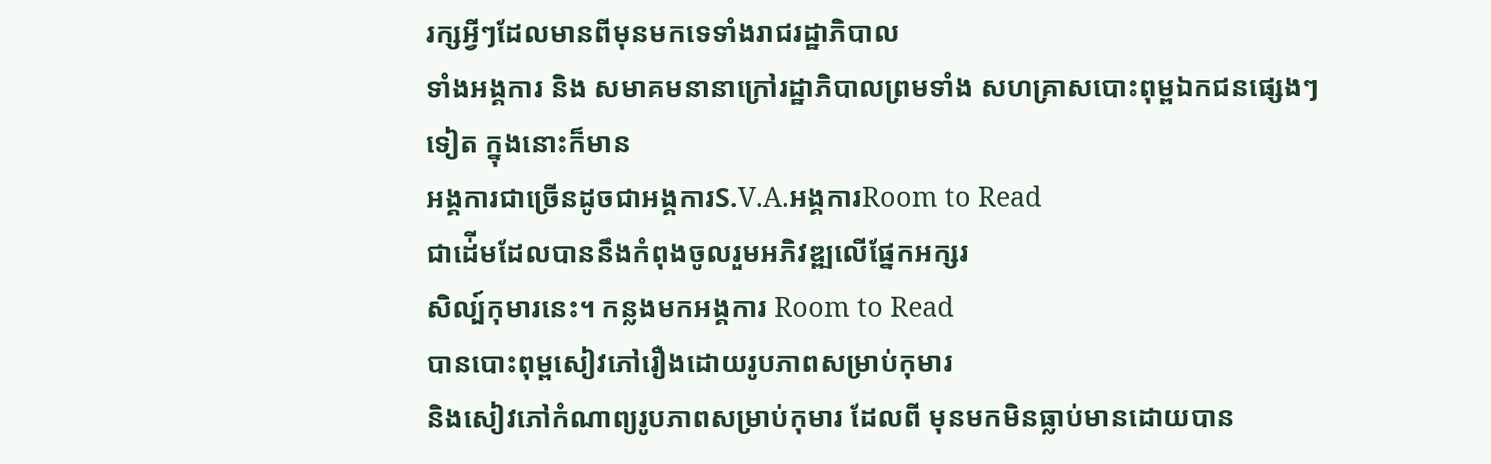រក្សអ្វីៗដែលមានពីមុនមកទេទាំងរាជរដ្ឋាភិបាល
ទាំងអង្គការ និង សមាគមនានាក្រៅរដ្ឋាភិបាលព្រមទាំង សហគ្រាសបោះពុម្ពឯកជនផ្សេងៗទៀត ក្នុងនោះក៏មាន
អង្គការជាច្រើនដូចជាអង្គការS.V.A.អង្គការRoom to Read
ជាដ់ើមដែលបាននឹងកំពុងចូលរួមអភិវឌ្ឍលើផ្នែកអក្សរ
សិល្ប៍កុមារនេះ។ កន្លងមកអង្គការ Room to Read
បានបោះពុម្ពសៀវភៅរឿងដោយរូបភាពសម្រាប់កុមារ
និងសៀវភៅកំណាព្យរូបភាពសម្រាប់កុមារ ដែលពី មុនមកមិនធ្លាប់មានដោយបាន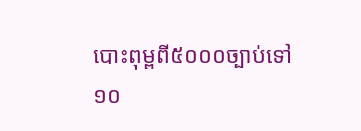បោះពុម្ពពី៥០០០ច្បាប់ទៅ
១០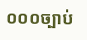០០០ច្បាប់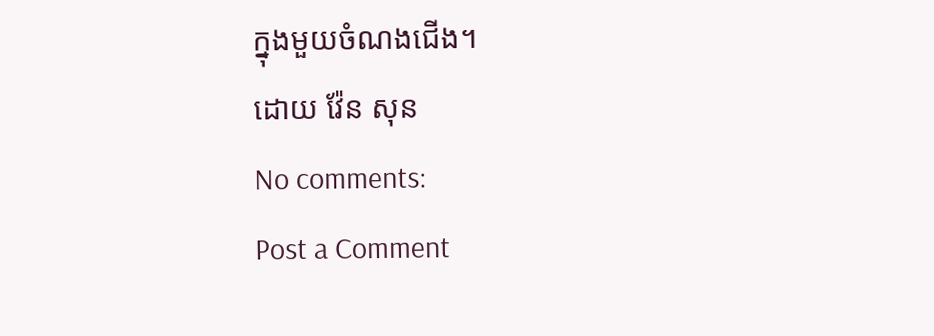ក្នុងមួយចំណងជើង។
ដោយ វ៉ែន សុន
No comments:
Post a Comment